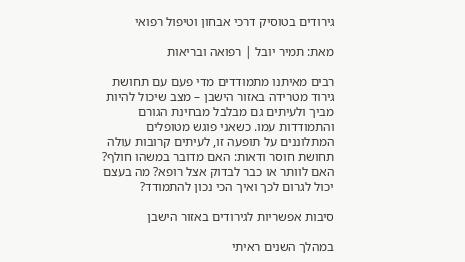גירודים בטוסיק דרכי אבחון וטיפול רפואי

מאת: תמיר יובל | רפואה ובריאות

רבים מאיתנו מתמודדים מדי פעם עם תחושת גירוד מטרידה באזור הישבן – מצב שיכול להיות מביך ולעיתים גם מבלבל מבחינת הגורם והתמודדות עמו. כשאני פוגש מטופלים המתלוננים על תופעה זו, לעיתים קרובות עולה תחושת חוסר ודאות: האם מדובר במשהו חולף? האם לוותר או כבר לבדוק אצל רופא? מה בעצם יכול לגרום לכך ואיך הכי נכון להתמודד?

סיבות אפשריות לגירודים באזור הישבן

במהלך השנים ראיתי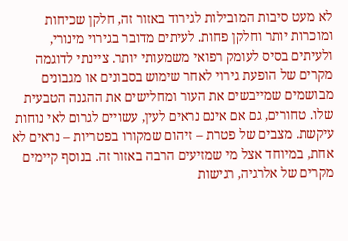לא מעט סיבות המובילות לגירוד באזור זה, חלקן שכיחות ומוכרות יותר וחלקן פחות. לעיתים מדובר בגירוי מינורי, ולעיתים בסיס לעומק רפואי משמעותי יותר. ציינתי לדוגמה מקרים של הופעת גירוי לאחר שימוש בסבונים או מגבונים מבושמים שמייבשים את העור ומחלישים את ההגנה הטבעית שלו. טחורים, גם אם אינם נראים לעין, עשויים לגרום לאי נוחות עיקשת. מצבים של פטרת – זיהום שמקורו בפטריות – נראים לא אחת, במיוחד אצל מי שמזיעים הרבה באזור זה. בנוסף קיימים מקרים של אלרגיה, רגישות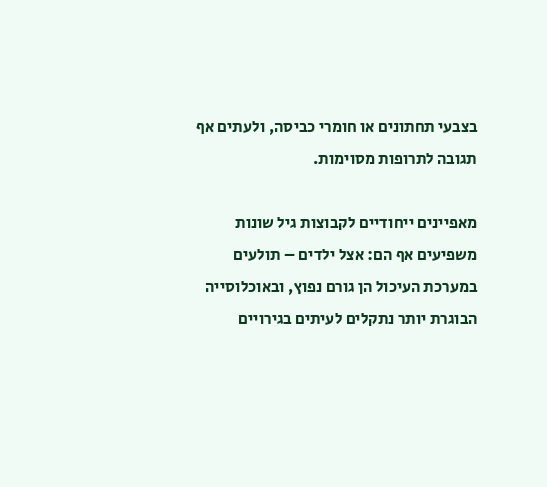בצבעי תחתונים או חומרי כביסה, ולעתים אף תגובה לתרופות מסוימות.

מאפיינים ייחודיים לקבוצות גיל שונות משפיעים אף הם: אצל ילדים – תולעים במערכת העיכול הן גורם נפוץ, ובאוכלוסייה הבוגרת יותר נתקלים לעיתים בגירויים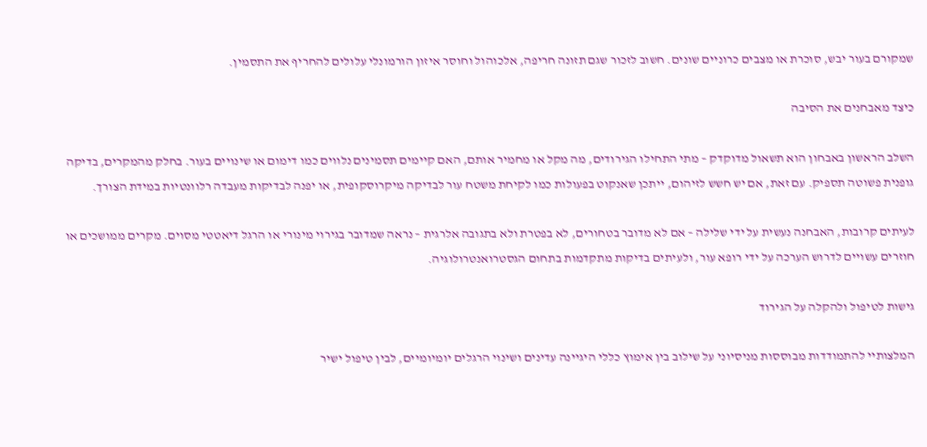שמקורם בעור יבש, סוכרת או מצבים כרוניים שונים. חשוב לזכור שגם תזונה חריפה, אלכוהול וחוסר איזון הורמונלי עלולים להחריף את התסמין.

כיצד מאבחנים את הסיבה

השלב הראשון באבחון הוא תשאול מדוקדק – מתי התחילו הגירודים, מה מקל או מחמיר אותם, האם קיימים תסמינים נלווים כמו דימום או שינויים בעור. בחלק מהמקרים, בדיקה גופנית פשוטה תספיק. עם זאת, אם יש חשש לזיהום, ייתכן שאנקוט בפעולות כמו לקיחת משטח עור לבדיקה מיקרוסקופית, או יפנה לבדיקות מעבדה רלוונטיות במידת הצורך.

לעיתים קרובות, האבחנה נעשית על ידי שלילה – אם לא מדובר בטחורים, לא בפטרת ולא בתגובה אלרגית – נראה שמדובר בגירוי מינורי או הרגל דיאטטי מסוים. מקרים ממושכים או חוזרים עשויים לדרוש הערכה על ידי רופא עור, ולעיתים בדיקות מתקדמות בתחום הגסטרואנטרולוגיה.

גישות לטיפול ולהקלה על הגירוד

המלצותיי להתמודדות מבוססות מניסיוני על שילוב בין אימוץ כללי היגיינה עדינים ושינוי הרגלים יומיומיים, לבין טיפול ישיר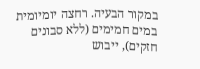במקור הבעיה. רחצה יומיומית במים חמימים (ללא סבונים חזקים), ייבוש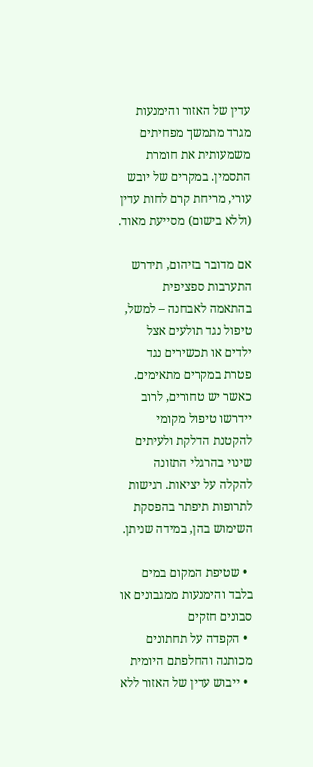עדין של האזור והימנעות מגרד מתמשך מפחיתים משמעותית את חומרת התסמין. במקרים של יובש עורי, מריחת קרם לחות עדין (וללא בישום) מסייעת מאוד.

אם מדובר בזיהום, תידרש התערבות ספציפית בהתאמה לאבחנה – למשל, טיפול נגד תולעים אצל ילדים או תכשירים נגד פטרת במקרים מתאימים. כאשר יש טחורים, לרוב יידרשו טיפול מקומי להקטנת הדלקת ולעיתים שינוי בהרגלי התזונה להקלה על יציאות. רגישות לתרופות תיפתר בהפסקת השימוש בהן, במידה שניתן.

  • שטיפת המקום במים בלבד והימנעות ממגבונים או סבונים חזקים
  • הקפדה על תחתונים מכותנה והחלפתם היומית
  • ייבוש עדין של האזור ללא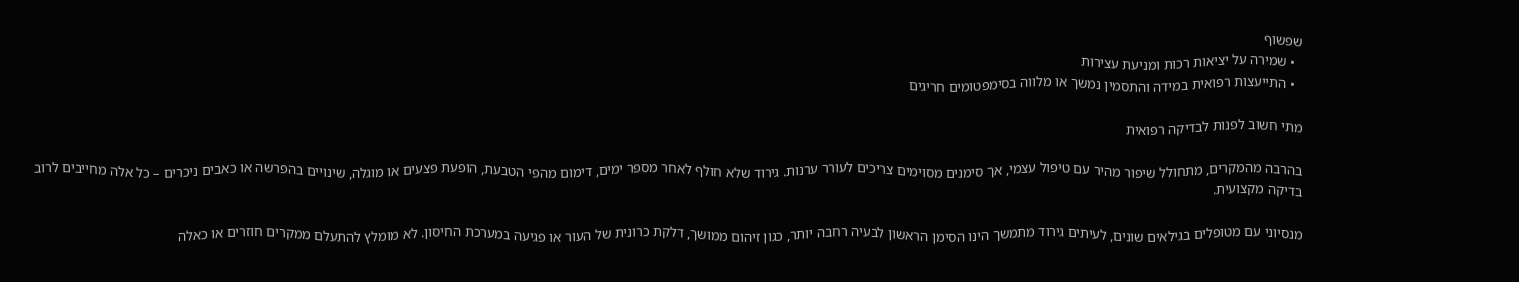שפשוף
  • שמירה על יציאות רכות ומניעת עצירות
  • התייעצות רפואית במידה והתסמין נמשך או מלווה בסימפטומים חריגים

מתי חשוב לפנות לבדיקה רפואית

בהרבה מהמקרים, מתחולל שיפור מהיר עם טיפול עצמי, אך סימנים מסוימים צריכים לעורר ערנות. גירוד שלא חולף לאחר מספר ימים, דימום מהפי הטבעת, הופעת פצעים או מוגלה, שינויים בהפרשה או כאבים ניכרים – כל אלה מחייבים לרוב בדיקה מקצועית.

מנסיוני עם מטופלים בגילאים שונים, לעיתים גירוד מתמשך הינו הסימן הראשון לבעיה רחבה יותר, כגון זיהום ממושך, דלקת כרונית של העור או פגיעה במערכת החיסון. לא מומלץ להתעלם ממקרים חוזרים או כאלה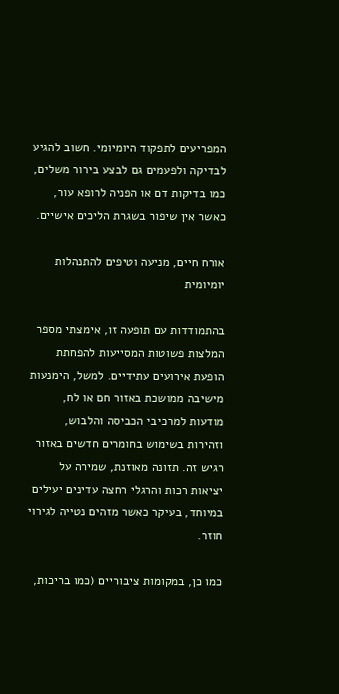המפריעים לתפקוד היומיומי. חשוב להגיע לבדיקה ולפעמים גם לבצע בירור משלים, כמו בדיקות דם או הפניה לרופא עור, כאשר אין שיפור בשגרת הליכים אישיים.

אורח חיים, מניעה וטיפים להתנהלות יומיומית

בהתמודדות עם תופעה זו, אימצתי מספר המלצות פשוטות המסייעות להפחתת הופעת אירועים עתידיים. למשל, הימנעות מישיבה ממושכת באזור חם או לח, מודעות למרכיבי הכביסה והלבוש, וזהירות בשימוש בחומרים חדשים באזור רגיש זה. תזונה מאוזנת, שמירה על יציאות רכות והרגלי רחצה עדינים יעילים במיוחד, בעיקר כאשר מזהים נטייה לגירוי חוזר.

כמו כן, במקומות ציבוריים (כמו בריכות,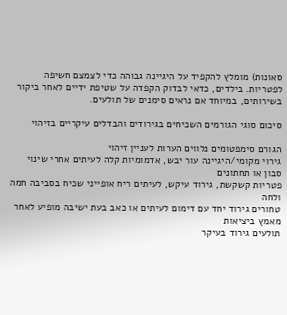סאונות) מומלץ להקפיד על היגיינה גבוהה כדי לצמצם חשיפה לפטריות. בילדים, כדאי לבדוק הקפדה על שטיפת ידיים לאחר ביקור בשירותים, במיוחד אם נראים סימנים של תולעים.

סיכום סוגי הגורמים השכיחים בגירודים והבדלים עיקריים בזיהוי

הגורם סימפטומים נלווים הערות לעניין זיהוי
גירוי מקומי/היגיינה עור יבש, אדמומיות קלה לעיתים אחרי שינוי סבון או תחתונים
פטריות קשקשת, גירוד עיקש, לעיתים ריח אופייני שכיח בסביבה חמה ולחה
טחורים גירוד יחד עם דימום לעיתים או כאב בעת ישיבה מופיע לאחר מאמץ ביציאות
תולעים גירוד בעיקר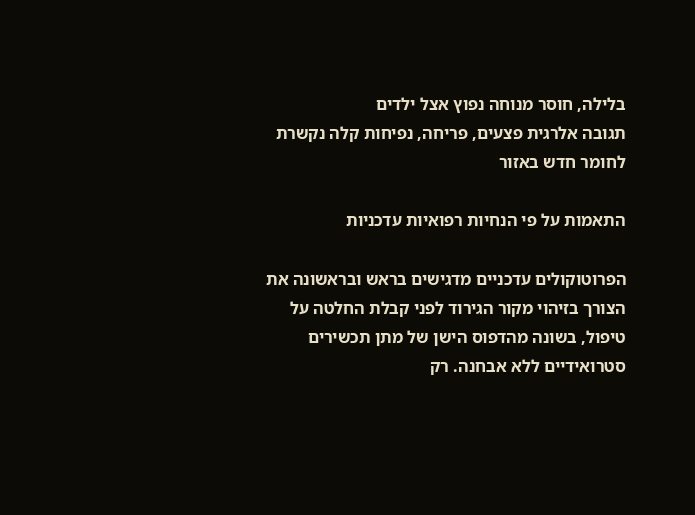בלילה, חוסר מנוחה נפוץ אצל ילדים
תגובה אלרגית פצעים, פריחה, נפיחות קלה נקשרת לחומר חדש באזור

התאמות על פי הנחיות רפואיות עדכניות

הפרוטוקולים עדכניים מדגישים בראש ובראשונה את הצורך בזיהוי מקור הגירוד לפני קבלת החלטה על טיפול, בשונה מהדפוס הישן של מתן תכשירים סטרואידיים ללא אבחנה. רק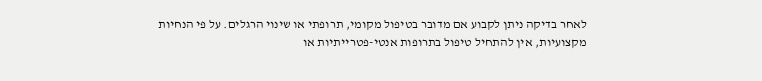לאחר בדיקה ניתן לקבוע אם מדובר בטיפול מקומי, תרופתי או שינוי הרגלים. על פי הנחיות מקצועיות, אין להתחיל טיפול בתרופות אנטי-פטרייתיות או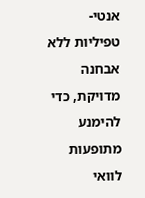אנטי-טפיליות ללא אבחנה מדויקת, כדי להימנע מתופעות לוואי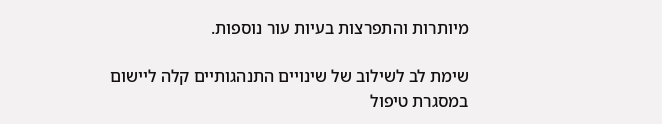מיותרות והתפרצות בעיות עור נוספות.

שימת לב לשילוב של שינויים התנהגותיים קלה ליישום במסגרת טיפול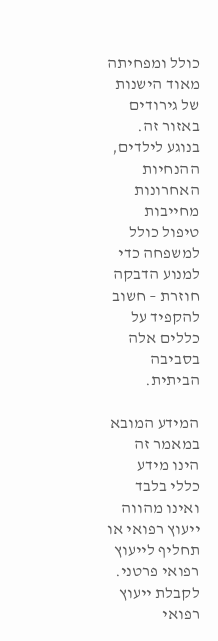כולל ומפחיתה מאוד הישנות של גירודים באזור זה. בנוגע לילדים, ההנחיות האחרונות מחייבות טיפול כולל למשפחה כדי למנוע הדבקה חוזרת – חשוב להקפיד על כללים אלה בסביבה הביתית.

המידע המובא במאמר זה הינו מידע כללי בלבד ואינו מהווה ייעוץ רפואי או תחליף לייעוץ רפואי פרטני. לקבלת ייעוץ רפואי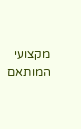מקצועי המותאם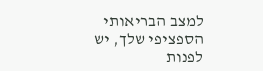למצב הבריאותי הספציפי שלך, יש לפנות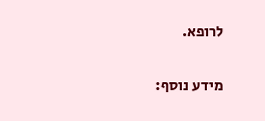לרופא.

מידע נוסף: